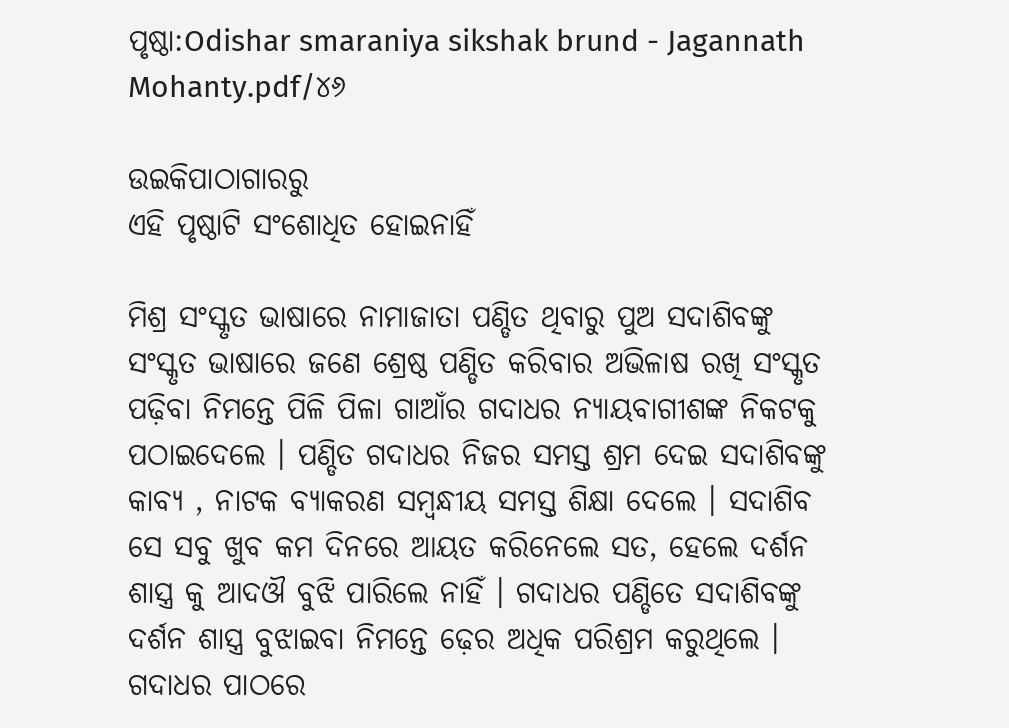ପୃଷ୍ଠା:Odishar smaraniya sikshak brund - Jagannath Mohanty.pdf/୪୬

ଉଇକିପାଠାଗାର‌ରୁ
ଏହି ପୃଷ୍ଠାଟି ସଂଶୋଧିତ ହୋଇନାହିଁ

ମିଶ୍ର ସଂସ୍କୃତ ଭାଷାରେ ନାମାଜାତା ପଣ୍ଡିତ ଥିବାରୁ ପୁଅ ସଦାଶିବଙ୍କୁ ସଂସ୍କୃତ ଭାଷାରେ ଜଣେ ଶ୍ରେଷ୍ଠ ପଣ୍ଡିତ କରିବାର ଅଭିଳାଷ ରଖି ସଂସ୍କୃତ ପଢ଼ିବା ନିମନ୍ତେ ପିଳି ପିଳା ଗାଆଁର ଗଦାଧର ନ୍ୟାୟବାଗୀଶଙ୍କ ନିକଟକୁ ପଠାଇଦେଲେ । ପଣ୍ଡିତ ଗଦାଧର ନିଜର ସମସ୍ତ ଶ୍ରମ ଦେଇ ସଦାଶିବଙ୍କୁ କାବ୍ୟ , ନାଟକ ବ୍ୟାକରଣ ସମ୍ବନ୍ଧୀୟ ସମସ୍ତ ଶିକ୍ଷା ଦେଲେ । ସଦାଶିବ ସେ ସବୁ ଖୁବ କମ ଦିନରେ ଆୟତ କରିନେଲେ ସତ, ହେଲେ ଦର୍ଶନ ଶାସ୍ତ୍ର କୁ ଆଦଔ ବୁଝି ପାରିଲେ ନାହିଁ । ଗଦାଧର ପଣ୍ଡିତେ ସଦାଶିବଙ୍କୁ ଦର୍ଶନ ଶାସ୍ତ୍ର ବୁଝାଇବା ନିମନ୍ତେ ଢ଼େର ଅଧିକ ପରିଶ୍ରମ କରୁଥିଲେ । ଗଦାଧର ପାଠରେ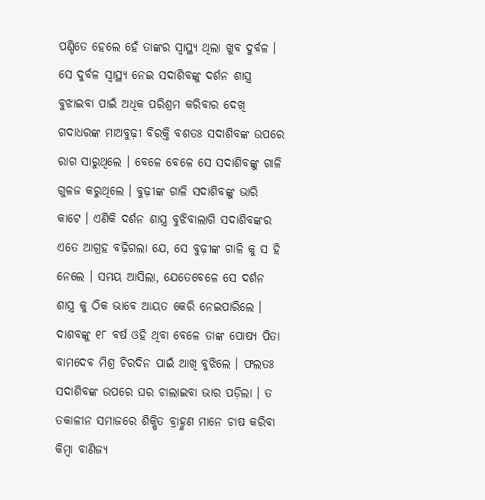ପଣ୍ଡିତେ ହେଲେ ହେଁ ତାଙ୍କର ସ୍ୱାସ୍ଥ୍ୟ ଥିଲା ଖୁବ ଦୁର୍ବଳ । ସେ ଦୁର୍ବଳ ସ୍ୱାସ୍ଥ୍ୟ ନେଇ ସଦାଶିବଙ୍କୁ ଦର୍ଶନ ଶାସ୍ତ୍ର ବୁଝାଇବା ପାଇଁ ଅଧିକ ପରିଶ୍ରମ କରିବାର ଦେଖି ଗଦାଧରଙ୍କ ମାଅବୁଢ଼ୀ ବିରକ୍ତି ବଶତଃ ସଦାଶିବଙ୍କ ଉପରେ ରାଗ ସାରୁଥିଲେ । ବେଳେ ବେଳେ ସେ ସଦାଶିବଙ୍କୁ ଗାଳି ଗୁଳଜ କରୁଥିଲେ । ବୁଢ଼ୀଙ୍କ ଗାଳି ସଦାଶିବଙ୍କୁ ଭାରି କାଟେ । ଏଣିକି ଦର୍ଶନ ଶାସ୍ତ୍ର ବୁଝିବାଲାଗି ସଦାଶିବଙ୍କର ଏତେ ଆଗ୍ରହ ବଢ଼ିଗଲା ଯେ, ସେ ବୁଢ଼ୀଙ୍କ ଗାଳି କୁ ସ ହି ନେଲେ । ସମୟ ଆସିଲା, ଯେତେବେଳେ ସେ ଦର୍ଶନ ଶାସ୍ତ୍ର କୁ ଠିକ ଭାବେ ଆୟତ କେରି ନେଇପାରିଲେ । ଦାଶବଙ୍କୁ ୧୮ ବର୍ଷ ଓହି ଥିବା ବେଳେ ତାଙ୍କ ପୋଷ୍ୟ ପିତା ବାମଦେବ ମିଶ୍ର ଚିରଦିନ ପାଇଁ ଆଖି ବୁଝିଲେ । ଫଲତଃ ସଦାଶିବଙ୍କ ଉପରେ ଘର ଚାଲାଇବା ଭାର ପଡ଼ିଲା । ତ ତକାଳୀନ ସମାଜରେ ଶିକ୍ଷିତ ବ୍ରାହ୍ଣଣ ମାନେ ଚାଷ କରିବା କିମ୍ବା ବାଣିଜ୍ୟ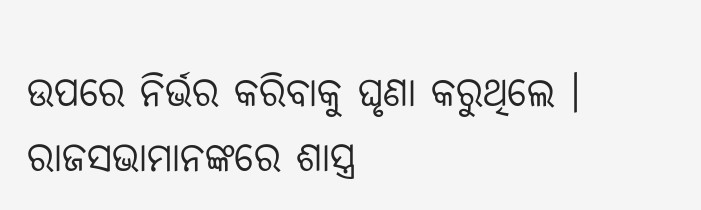ଉପରେ ନିର୍ଭର କରିବାକୁ ଘୃଣା କରୁଥିଲେ । ରାଜସଭାମାନଙ୍କରେ ଶାସ୍ତ୍ର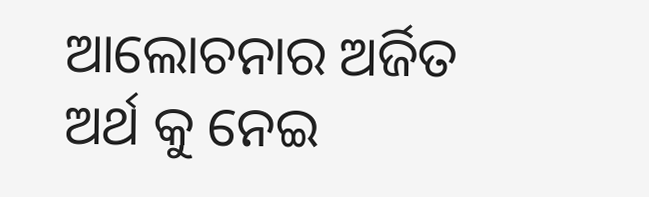ଆଲୋଚନାର ଅର୍ଜିତ ଅର୍ଥ କୁ ନେଇ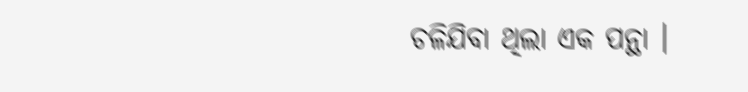ଚଳିଯିବା ଥିଲା ଏକ ପନ୍ଥା ।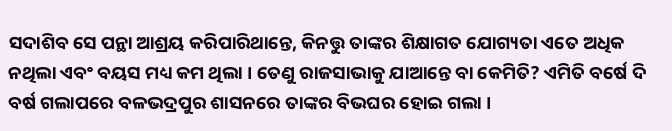ସଦାଶିବ ସେ ପନ୍ଥା ଆଶ୍ରୟ କରିପାରିଥାନ୍ତେ, କିନତ୍ତୁ ତାଙ୍କର ଶିକ୍ଷାଗତ ଯୋଗ୍ୟତା ଏତେ ଅଧିକ ନଥିଲା ଏବଂ ବୟସ ମଧ୍ୟ କମ ଥିଲା । ତେଣୁ ରାଜସାଭାକୁ ଯାଆନ୍ତେ ବା କେମିତି? ଏମିତି ବର୍ଷେ ଦି ବର୍ଷ ଗଲାପରେ ବଳଭଦ୍ରପୁର ଶାସନରେ ତାଙ୍କର ବିଭଘର ହୋଇ ଗଲା ।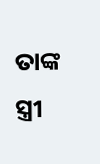ତାଙ୍କ ସ୍ତ୍ରୀ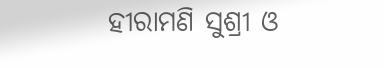ହୀରାମଣି ସୁଶ୍ରୀ ଓ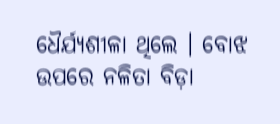ଧୈର୍ଯ୍ୟଶୀଳା ଥିଲେ । ବୋଝ ଉପରେ ନଳିତା ବିଡ଼ା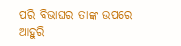ପରି ବିଭାଘର ତାଙ୍କ ଉପରେ ଆହୁରି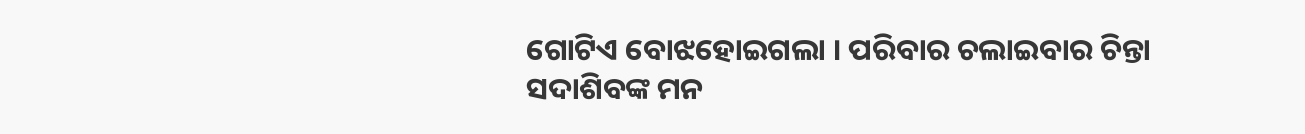ଗୋଟିଏ ବୋଝହୋଇଗଲା । ପରିବାର ଚଲାଇବାର ଚିନ୍ତା ସଦାଶିବଙ୍କ ମନ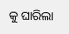କୁ ଘାରିଲା